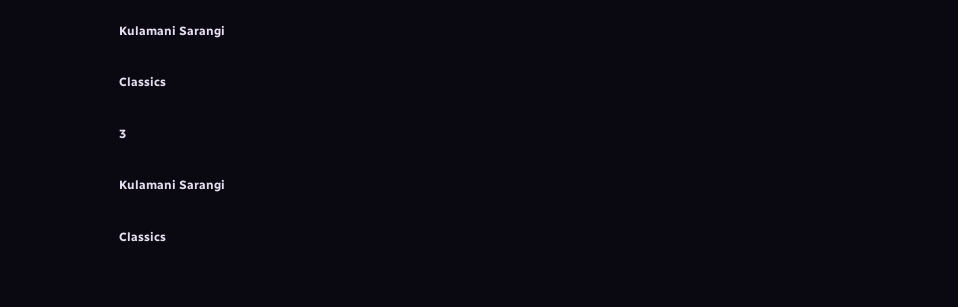Kulamani Sarangi

Classics

3

Kulamani Sarangi

Classics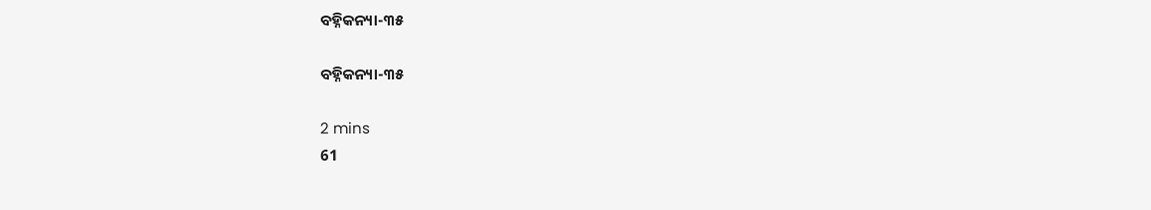ବହ୍ନିକନ୍ୟା-୩୫

ବହ୍ନିକନ୍ୟା-୩୫

2 mins
61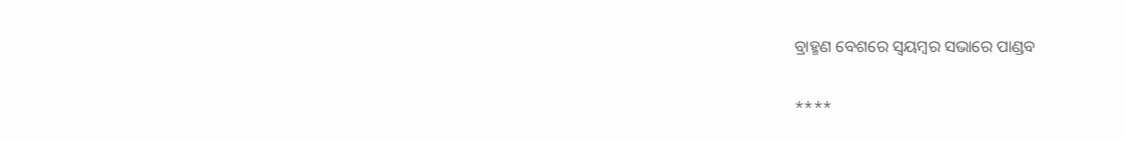ବ୍ରାହ୍ମଣ ବେଶରେ ସ୍ଵୟମ୍ବର ସଭାରେ ପାଣ୍ଡବ

****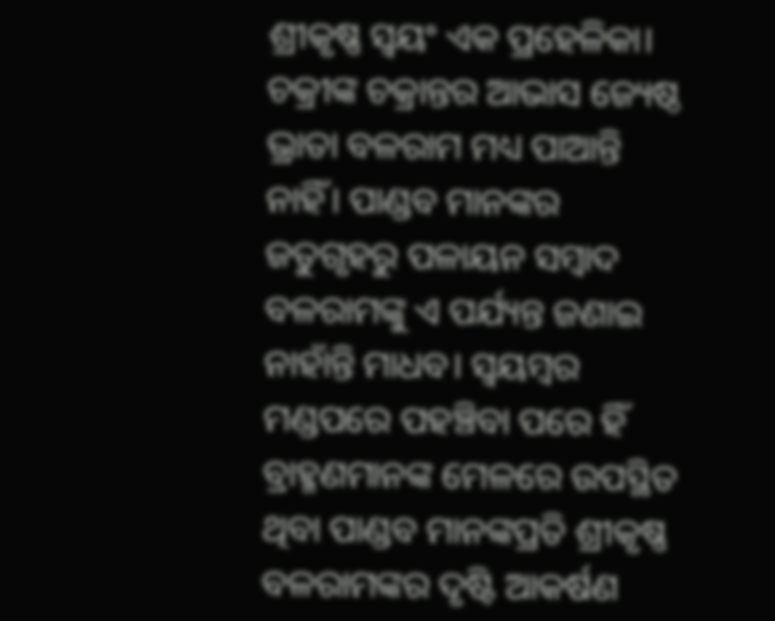ଶ୍ରୀକୃଷ୍ଣ ସ୍ବୟଂ ଏକ ପ୍ରହେଳିକା। ଚକ୍ରୀଙ୍କ ଚକ୍ରାନ୍ତର ଆଭାସ ଜ୍ୟେଷ୍ଠ ଭ୍ରାତା ବଳରାମ ମଧ୍ୟ ପାଆନ୍ତି ନାହିଁ। ପାଣ୍ଡବ ମାନଙ୍କର ଜତୁଗୃହରୁ ପଳାୟନ ସମ୍ବାଦ ବଳରାମଙ୍କୁ ଏ ପର୍ଯ୍ୟନ୍ତ ଜଣାଇ ନାହାଁନ୍ତି ମାଧବ। ସ୍ଵୟମ୍ବର ମଣ୍ଡପରେ ପ‌ହଞ୍ଚିବା ପରେ ହିଁ ବ୍ରାହ୍ମଣମାନଙ୍କ ମେଳରେ ଉପସ୍ଥିତ ଥିବା ପାଣ୍ଡବ ମାନଙ୍କପ୍ରତି ଶ୍ରୀକୃଷ୍ଣ ବଳରାମଙ୍କର ଦୃଷ୍ଟି ଆକର୍ଷଣ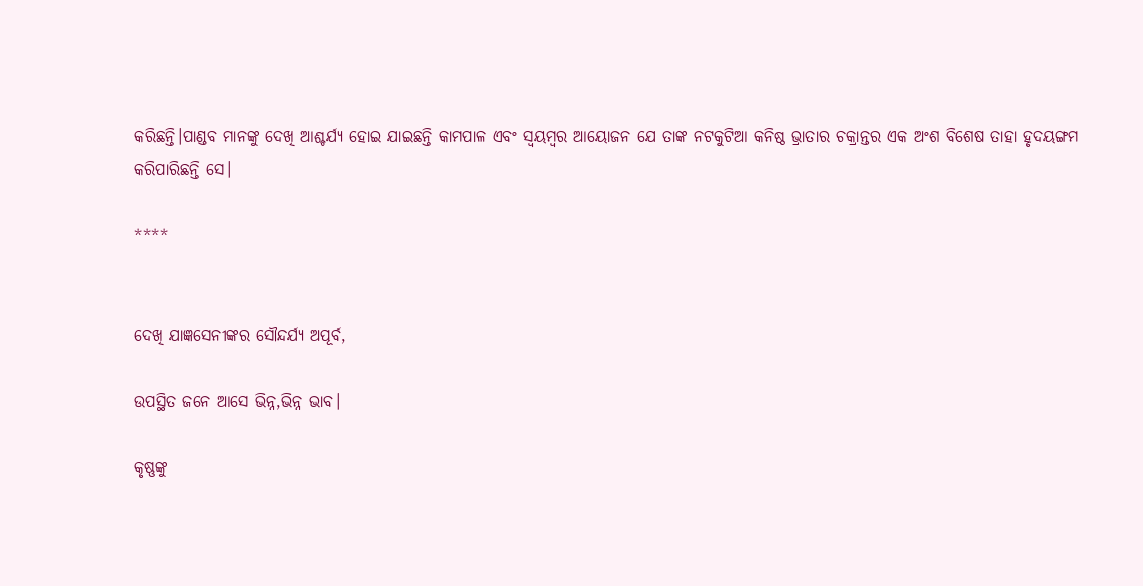କରିଛନ୍ତି।ପାଣ୍ଡବ ମାନଙ୍କୁ ଦେଖି ଆଶ୍ଚର୍ଯ୍ୟ ହୋଇ ଯାଇଛନ୍ତି କାମପାଳ ଏବଂ ସ୍ଵୟମ୍ବର ଆୟୋଜନ ଯେ ତାଙ୍କ ନଟକୁଟିଆ କନିଷ୍ଠ ଭ୍ରାତାର ଚକ୍ରାନ୍ତର ଏକ ଅଂଶ ବିଶେଷ ତାହା ହୃଦୟଙ୍ଗମ କରିପାରିଛନ୍ତି ସେ।

****


ଦେଖି ଯାଜ୍ଞସେନୀଙ୍କର ସୌନ୍ଦର୍ଯ୍ୟ ଅପୂର୍ବ,

ଉପସ୍ଥିତ ଜନେ ଆସେ ଭିନ୍ନ,ଭିନ୍ନ ଭାବ।

କୃଷ୍ଣଙ୍କୁ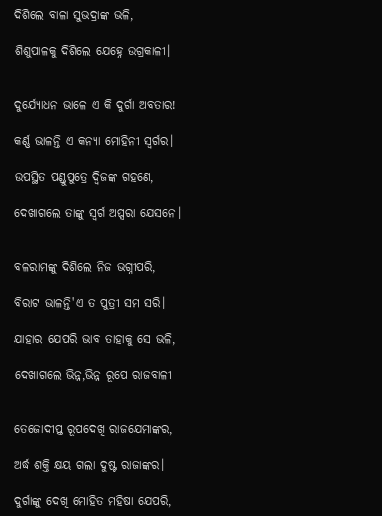ଦିଶିଲେ ବାଳା ସୁଭଦ୍ରାଙ୍କ ଭଳି,

ଶିଶୁପାଳକୁ ଦିଶିଲେ ଯେହ୍ନେ ଉଗ୍ରକାଳୀ।


ଦୁର୍ଯ୍ୟୋଧନ ଭାଳେ ଏ କି ଦୁର୍ଗା ଅବତାର!

କର୍ଣ୍ଣ ଭାଳନ୍ତି ଏ କନ୍ୟା ମୋହିନୀ ସ୍ବର୍ଗର।

ଉପସ୍ଥିତ ପଣ୍ଡୁପୁତ୍ରେ ଦ୍ବିଜଙ୍କ ଗହଣେ,

ଦେଖାଗଲେ ତାଙ୍କୁ ସ୍ବର୍ଗ ଅପ୍ସରା ଯେସନେ।


ବଳରାମଙ୍କୁ ଦିଶିଲେ ନିଜ ଭଗ୍ନୀପରି,

ବିରାଟ ଭାଳନ୍ତି'ଏ ତ ପୁତ୍ରୀ ସମ ସରି।

ଯାହାର ଯେପରି ଭାବ ତାହାକୁ ସେ ଭଳି,

ଦେଖାଗଲେ ଭିନ୍ନ,ଭିନ୍ନ ରୂପେ ରାଜବାଳୀ


ତେଜୋଦୀପ୍ତ ରୂପଦେଖି ରାଜଯେମାଙ୍କର,

ଅର୍ଦ୍ଧ ଶକ୍ତି କ୍ଷୟ ଗଲା ଦୁଷ୍ଟ ରାଜାଙ୍କର।

ଦୁର୍ଗାଙ୍କୁ ଦେଖି ମୋହିତ ମହିଷା ଯେପରି,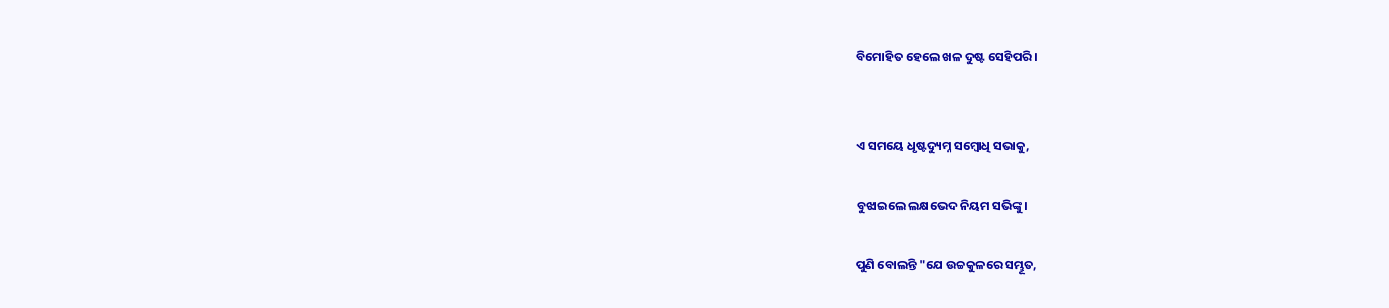ବିମୋହିତ ହେଲେ ଖଳ ଦୁଷ୍ଟ ସେହିପରି।


ଏ ସମୟେ ଧୃଷ୍ଟଦ୍ୟୁମ୍ନ ସମ୍ବୋଧି ସଭାକୁ,

ବୁଝାଇଲେ ଲକ୍ଷଭେଦ ନିୟମ ସଭିଙ୍କୁ।

ପୁଣି ବୋଲନ୍ତି "ଯେ ଉଚ୍ଚକୁଳରେ ସମ୍ଭୂତ,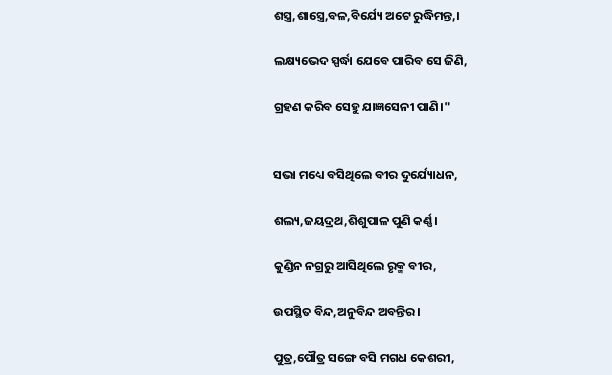ଶସ୍ତ୍ର,ଶାସ୍ତ୍ରେ,ବଳ,ବିର୍ଯ୍ୟେ ଅଟେ ରୁଦ୍ଧିମନ୍ତ,।

ଲକ୍ଷ୍ୟଭେଦ ସ୍ପର୍ଦ୍ଧା ଯେବେ ପାରିବ ସେ ଜିଣି,

ଗ୍ରହଣ କରିବ ସେହୁ ଯାଜ୍ଞସେନୀ ପାଣି।"


ସଭା ମଧ୍ୟେ ବସିଥିଲେ ବୀର ଦୁର୍ଯ୍ୟୋଧନ,

ଶଲ୍ୟ,ଜୟଦ୍ରଥ,ଶିଶୁପାଳ ପୁଣି କର୍ଣ୍ଣ।

କୁଣ୍ଡିନ ନଗ୍ରରୁ ଆସିଥିଲେ ରୃକ୍ମ ବୀର,

ଉପସ୍ଥିତ ବିନ୍ଦ,ଅନୁବିନ୍ଦ ଅବନ୍ତିର।

ପୁତ୍ର,ପୌତ୍ର ସଙ୍ଗେ ବସି ମଗଧ କେଶରୀ,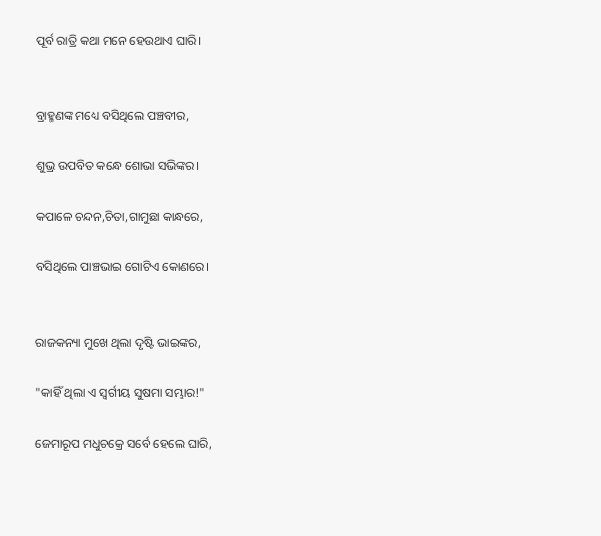ପୂର୍ବ ରାତ୍ରି କଥା ମନେ ହେଉଥାଏ ଘାରି।


ବ୍ରାହ୍ମଣଙ୍କ ମଧ୍ୟେ ବସିଥିଲେ ପଞ୍ଚବୀର,

ଶୁଭ୍ର ଉପବିତ କନ୍ଧେ ଶୋଭା ସଭିଙ୍କର।

କପାଳେ ଚନ୍ଦନ,ଚିତା,ଗାମୁଛା କାନ୍ଧରେ,

ବସିଥିଲେ ପାଞ୍ଚଭାଇ ଗୋଟିଏ କୋଣରେ।


ରାଜକନ୍ୟା ମୁଖେ ଥିଲା ଦୃଷ୍ଟି ଭାଇଙ୍କର,

"କାହିଁ ଥିଲା ଏ ସ୍ବର୍ଗୀୟ ସୁଷମା ସମ୍ଭାର!"

ଜେମାରୂପ ମଧୁଚକ୍ରେ ସର୍ବେ ହେଲେ ଘାରି,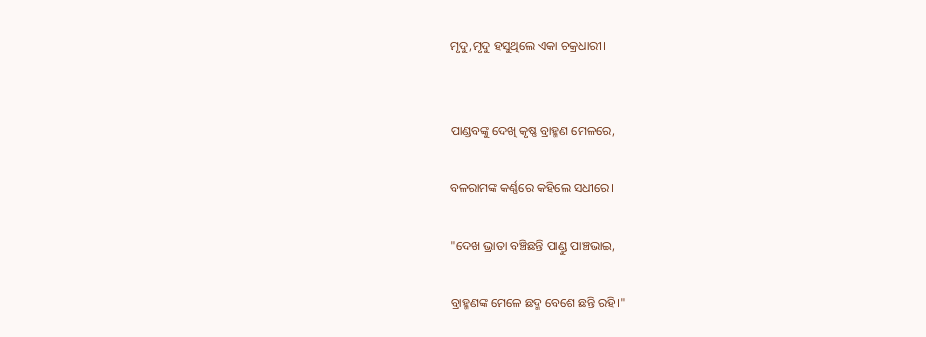ମୃଦୁ,ମୃଦୁ ହସୁଥିଲେ ଏକା ଚକ୍ରଧାରୀ।


ପାଣ୍ଡବଙ୍କୁ ଦେଖି କୃଷ୍ଣ ବ୍ରାହ୍ମଣ ମେଳରେ,

ବଳରାମଙ୍କ କର୍ଣ୍ଣରେ କହିଲେ ସଧୀରେ।

"ଦେଖ ଭ୍ରାତା ବଞ୍ଚିଛନ୍ତି ପାଣ୍ଡୁ ପାଞ୍ଚଭାଇ,

ବ୍ରାହ୍ମଣଙ୍କ ମେଳେ ଛଦ୍ମ ବେଶେ ଛନ୍ତି ରହି।"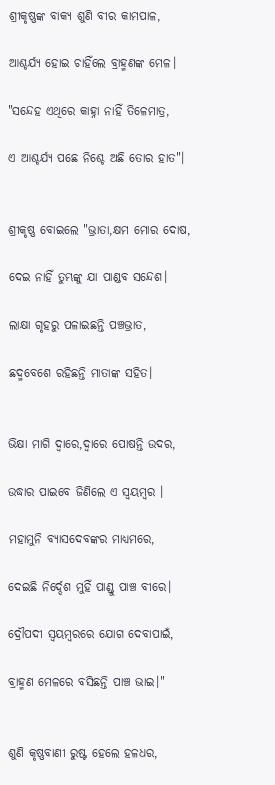ଶ୍ରୀକୃଷ୍ଣଙ୍କ ବାକ୍ୟ ଶୁଣି ବୀର କାମପାଳ,

ଆଶ୍ଚର୍ଯ୍ୟ ହୋଇ ଚାହିଁଲେ ବ୍ରାହ୍ମଣଙ୍କ ମେଳ।

"ସନ୍ଦେହ ଏଥିରେ କାହ୍ନା ନାହିଁ ତିଳେମାତ୍ର,

ଏ ଆଶ୍ଚର୍ଯ୍ୟ ପଛେ ନିଶ୍ଚେ ଅଛି ତୋର ହାତ"।


ଶ୍ରୀକୃଷ୍ଣ ବୋଇଲେ "ଭ୍ରାତା,କ୍ଷମ ମୋର ଦୋଷ,

ଦେଇ ନାହିଁ ତୁମ୍ଭଙ୍କୁ ଯା ପାଣ୍ଡବ ସନ୍ଦେଶ।

ଲାକ୍ଷା ଗୃହରୁ ପଳାଇଛନ୍ତି ପଞ୍ଚଭ୍ରାତ,

ଛଦ୍ମବେଶେ ରହିଛନ୍ତି ମାତାଙ୍କ ସହିତ।


ଭିକ୍ଷା ମାଗି ଦ୍ବାରେ,ଦ୍ବାରେ ପୋଷନ୍ତି ଉଦର,

ଉଦ୍ଧାର ପାଇବେ ଜିଣିଲେ ଏ ସ୍ବୟମ୍ବର ।

ମହାମୁନି ବ୍ୟାସଦେବଙ୍କର ମାଧ୍ୟମରେ,

ଦେଇଛି ନିର୍ଦ୍ଦେଶ ମୁହିଁ ପାଣ୍ଡୁ ପାଞ୍ଚ ବୀରେ।

ଦ୍ରୌପଦୀ ସ୍ବୟମ୍ବରରେ ଯୋଗ ଦେବାପାଇଁ,

ବ୍ରାହ୍ମଣ ମେଳରେ ବସିଛନ୍ତି ପାଞ୍ଚ ଭାଇ।"


ଶୁଣି କୃଷ୍ଣବାଣୀ ରୁଷ୍ଟ ହେଲେ ହଳଧର,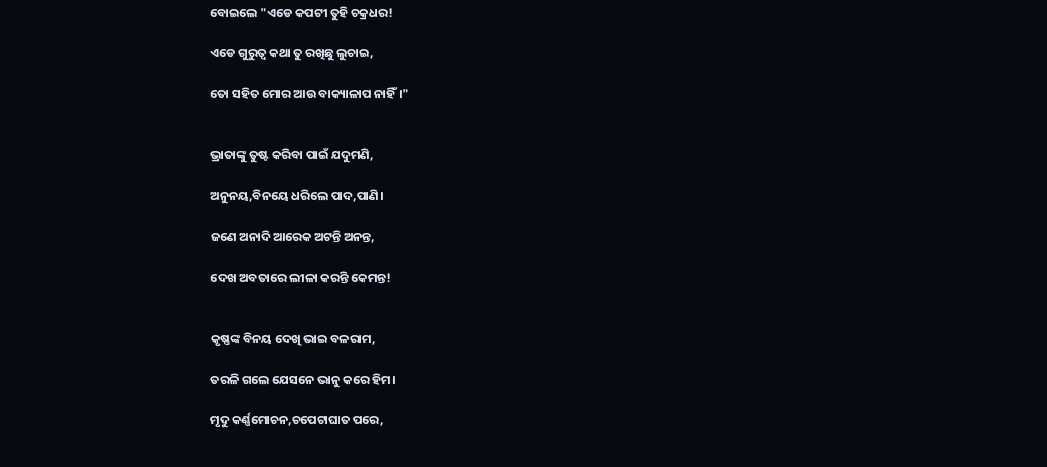ବୋଇଲେ "ଏଡେ କପଟୀ ତୁହି ଚକ୍ରଧର!

ଏଡେ ଗୁରୁତ୍ୱ କଥା ତୁ ରଖିଛୁ ଲୁଚାଇ,

ତୋ ସହିତ ମୋର ଆଉ ବାକ୍ୟାଳାପ ନାହିଁ।"


ଭ୍ରାତାଙ୍କୁ ତୁଷ୍ଟ କରିବା ପାଇଁ ଯଦୁମଣି,

ଅନୁନୟ,ବିନୟେ ଧରିଲେ ପାଦ,ପାଣି।

ଜଣେ ଅନାଦି ଆରେକ ଅଟନ୍ତି ଅନନ୍ତ,

ଦେଖ ଅବତାରେ ଲୀଳା କରନ୍ତି କେମନ୍ତ!


କୃଷ୍ଣଙ୍କ ବିନୟ ଦେଖି ଭାଇ ବଳରାମ,

ତରଳି ଗଲେ ଯେସନେ ଭାନୁ କରେ ହିମ।

ମୃଦୁ କର୍ଣ୍ଣମୋଚନ,ଚପେଟାଘାତ ପରେ,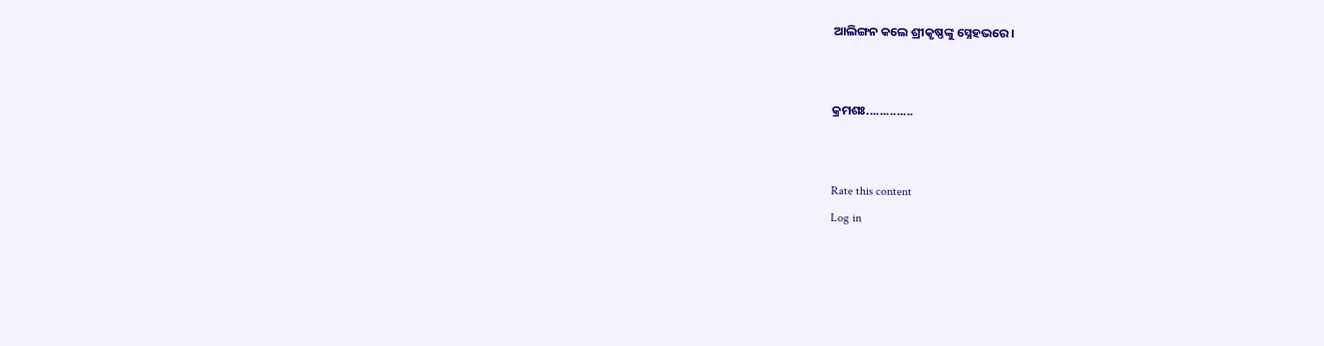ଆଲିଙ୍ଗନ କଲେ ଶ୍ରୀକୃଷ୍ଣଙ୍କୁ ସ୍ନେହଭରେ।


କ୍ରମଶଃ..............


Rate this content
Log in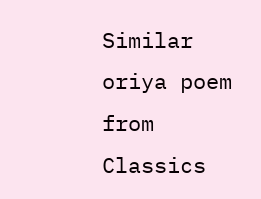Similar oriya poem from Classics